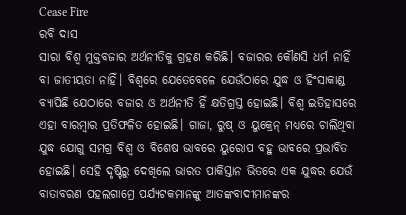Cease Fire
ରବି ଦାସ
ସାରା ବିଶ୍ୱ ମୁକ୍ତବଜାର ଅର୍ଥନୀତିକୁ ଗ୍ରହଣ କରିଛି। ବଜାରର କୌଣସି ଧର୍ମ ନାହିଁ ବା ଜାତୀୟତା ନାହିଁ। ବିଶ୍ୱରେ ଯେତେବେଳେ ଯେଉଁଠାରେ ଯୁଦ୍ଧ ଓ ହିଂସାକାଣ୍ଡ ବ୍ୟାପିଛି ଯେଠାରେ ବଜାର ଓ ଅର୍ଥନୀତି ହିଁ କ୍ଷତିଗ୍ରସ୍ତ ହୋଇଛି। ବିଶ୍ୱ ଇତିହାସରେ ଏହା ବାରମ୍ବାର ପ୍ରତିଫଳିତ ହୋଇଛି। ଗାଜା, ରୁଷ୍ ଓ ୟୁକ୍ରେନ୍ ମଧ୍ୟରେ ଚାଲିଥିବା ଯୁଦ୍ଧ ଯୋଗୁ ସମଗ୍ର ବିଶ୍ୱ ଓ ବିଶେଷ ଭାବରେ ୟୁରୋପ ବହୁ ଭାବରେ ପ୍ରଭାବିତ ହୋଇଛି। ସେହି ଦୃଷ୍ଟିରୁ ଦେଖିଲେ ଭାରତ ପାକିସ୍ତାନ ଭିତରେ ଏକ ଯୁଦ୍ଧର ଯେଉଁ ବାତାବରଣ ପହଲଗାମ୍ରେ ପର୍ଯ୍ୟଟକମାନଙ୍କୁ ଆତଙ୍କବାଦୀମାନଙ୍କର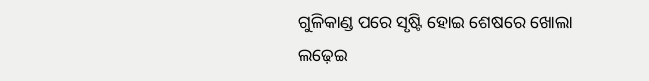ଗୁଳିକାଣ୍ଡ ପରେ ସୃଷ୍ଟି ହୋଇ ଶେଷରେ ଖୋଲା ଲଢ଼େଇ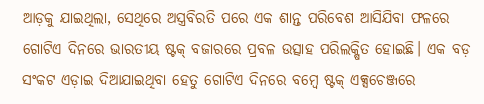ଆଡ଼କୁ ଯାଇଥିଲା, ସେଥିରେ ଅସ୍ତ୍ରବିରତି ପରେ ଏକ ଶାନ୍ତ ପରିବେଶ ଆସିଯିବା ଫଳରେ ଗୋଟିଏ ଦିନରେ ଭାରତୀୟ ଷ୍ଟକ୍ ବଜାରରେ ପ୍ରବଳ ଉତ୍ସାହ ପରିଲକ୍ଷିତ ହୋଇଛି। ଏକ ବଡ଼ ସଂକଟ ଏଡ଼ାଇ ଦିଆଯାଇଥିବା ହେତୁ ଗୋଟିଏ ଦିନରେ ବମ୍ବେ ଷ୍ଟକ୍ ଏକ୍ସଚେଞ୍ଜରେ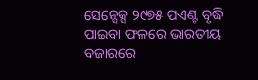ସେନ୍ସେକ୍ସ ୨୯୭୫ ପଏଣ୍ଟ ବୃଦ୍ଧି ପାଇବା ଫଳରେ ଭାରତୀୟ ବଜାରରେ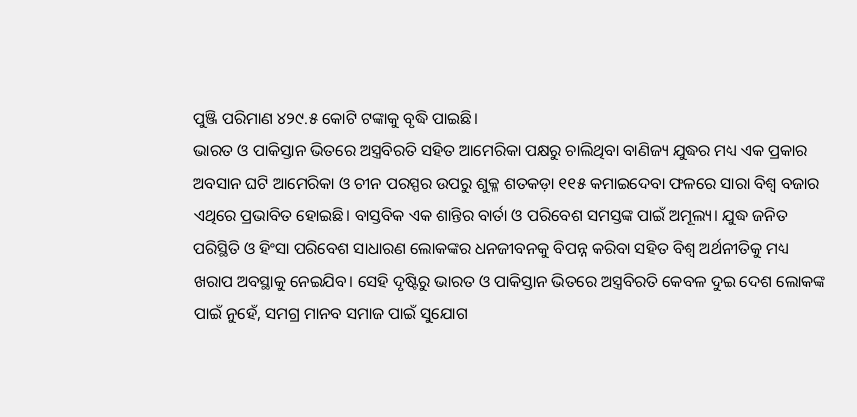ପୁଞ୍ଜି ପରିମାଣ ୪୨୯.୫ କୋଟି ଟଙ୍କାକୁ ବୃଦ୍ଧି ପାଇଛି।
ଭାରତ ଓ ପାକିସ୍ତାନ ଭିତରେ ଅସ୍ତ୍ରବିରତି ସହିତ ଆମେରିକା ପକ୍ଷରୁ ଚାଲିଥିବା ବାଣିଜ୍ୟ ଯୁଦ୍ଧର ମଧ୍ୟ ଏକ ପ୍ରକାର ଅବସାନ ଘଟି ଆମେରିକା ଓ ଚୀନ ପରସ୍ପର ଉପରୁ ଶୁକ୍ଳ ଶତକଡ଼ା ୧୧୫ କମାଇଦେବା ଫଳରେ ସାରା ବିଶ୍ୱ ବଜାର ଏଥିରେ ପ୍ରଭାବିତ ହୋଇଛି। ବାସ୍ତବିକ ଏକ ଶାନ୍ତିର ବାର୍ତା ଓ ପରିବେଶ ସମସ୍ତଙ୍କ ପାଇଁ ଅମୂଲ୍ୟ। ଯୁଦ୍ଧ ଜନିତ ପରିସ୍ଥିତି ଓ ହିଂସା ପରିବେଶ ସାଧାରଣ ଲୋକଙ୍କର ଧନଜୀବନକୁ ବିପନ୍ନ କରିବା ସହିତ ବିଶ୍ୱ ଅର୍ଥନୀତିକୁ ମଧ୍ୟ ଖରାପ ଅବସ୍ଥାକୁ ନେଇଯିବ। ସେହି ଦୃଷ୍ଟିରୁ ଭାରତ ଓ ପାକିସ୍ତାନ ଭିତରେ ଅସ୍ତ୍ରବିରତି କେବଳ ଦୁଇ ଦେଶ ଲୋକଙ୍କ ପାଇଁ ନୁହେଁ, ସମଗ୍ର ମାନବ ସମାଜ ପାଇଁ ସୁଯୋଗ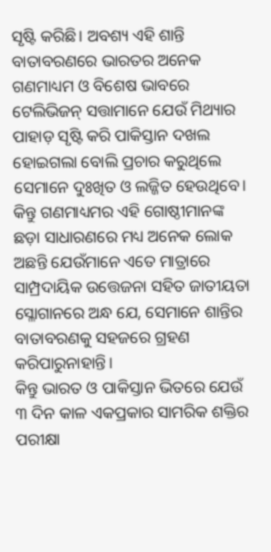ସୃଷ୍ଟି କରିଛି। ଅବଶ୍ୟ ଏହି ଶାନ୍ତି ବାତାବରଣରେ ଭାରତର ଅନେକ ଗଣମାଧ୍ୟମ ଓ ବିଶେଷ ଭାବରେ ଟେଲିଭିଜନ୍ ସତ୍ତାମାନେ ଯେଉଁ ମିଥ୍ୟାର ପାହାଡ଼ ସୃଷ୍ଟି କରି ପାକିସ୍ତାନ ଦଖଲ ହୋଇଗଲା ବୋଲି ପ୍ରଚାର କରୁଥିଲେ ସେମାନେ ଦୁଃଖିତ ଓ ଲଜ୍ଜିତ ହେଉଥିବେ। କିନ୍ତୁ ଗଣମାଧ୍ୟମର ଏହି ଗୋଷ୍ଠୀମାନଙ୍କ ଛଡ଼ା ସାଧାରଣରେ ମଧ୍ୟ ଅନେକ ଲୋକ ଅଛନ୍ତି ଯେଉଁମାନେ ଏତେ ମାତ୍ରାରେ ସାମ୍ପ୍ରଦାୟିକ ଉତ୍ତେଜନା ସହିତ ଜାତୀୟତା ସ୍ଳୋଗାନରେ ଅନ୍ଧ ଯେ, ସେମାନେ ଶାନ୍ତିର ବାତାବରଣକୁ ସହଜରେ ଗ୍ରହଣ କରିପାରୁନାହାନ୍ତି।
କିନ୍ତୁ ଭାରତ ଓ ପାକିସ୍ତାନ ଭିତରେ ଯେଉଁ ୩ ଦିନ କାଳ ଏକପ୍ରକାର ସାମରିକ ଶକ୍ତିର ପରୀକ୍ଷା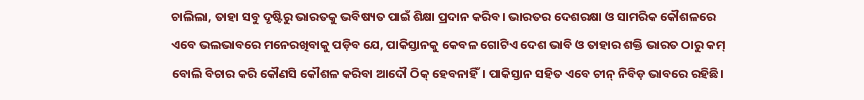ଚାଲିଲା, ତାହା ସବୁ ଦୃଷ୍ଟିରୁ ଭାରତକୁ ଭବିଷ୍ୟତ ପାଇଁ ଶିକ୍ଷା ପ୍ରଦାନ କରିବ। ଭାରତର ଦେଶରକ୍ଷା ଓ ସାମରିକ କୌଶଳରେ ଏବେ ଭଲଭାବରେ ମନେରଖିବାକୁ ପଡ଼ିବ ଯେ, ପାକିସ୍ତାନକୁ କେବଳ ଗୋଟିଏ ଦେଶ ଭାବି ଓ ତାହାର ଶକ୍ତି ଭାରତ ଠାରୁ କମ୍ ବୋଲି ବିଚାର କରି କୌଣସି କୌଶଳ କରିବା ଆଦୌ ଠିକ୍ ହେବନାହିଁ। ପାକିସ୍ତାନ ସହିତ ଏବେ ଚୀନ୍ ନିବିଡ଼ ଭାବରେ ରହିଛି।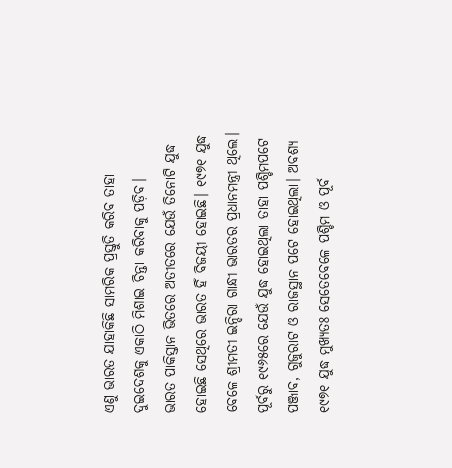ଏଣୁ ଭାରତ ଯାହାକିଛି ସାମରିକ ପ୍ରସ୍ତୁତି କରିବ ତାହା ଦୁଇଦେଶକୁ ଏକାଠି ମିଶାଇ ଚିନ୍ତା କରିବାକୁ ପଡ଼ିବ।
ଭାରତ ପାକିସ୍ତାନ ଭିତରେ ଅତୀତରେ ଯେଉଁ ତିନୋଟି ଯୁଦ୍ଧ ହୋଇଛି ସେଥିରେ ଭାରତ ହିଁ ବିଜୟୀ ହୋଇଛି। ୧୯୭୧ ଯୁଦ୍ଧ ବେଳେ ଶ୍ରୀମତୀ ଇନ୍ଦିରା ଗାନ୍ଧୀ ଭାରତର ପ୍ରଧାନମନ୍ତ୍ରୀ ଥିଲେ। ପୂର୍ବରୁ ୧୯୬୫ରେ ଯେଉଁ ଯୁଦ୍ଧ ହୋଇଥିଲା ତାହା ପଶ୍ଚିମପଟେ ପଞ୍ଜାବ, ଗୁଜୁରାଟ ଓ ରାଜସ୍ଥାନ ପଟେ ହୋଇଥିଲା। ଅବଶ୍ୟ ୧୯୭୧ ଯୁଦ୍ଧ ମୁଖ୍ୟତଃ ସେତେବେଳେ ପଶ୍ଚିମ ଓ ପୂର୍ବ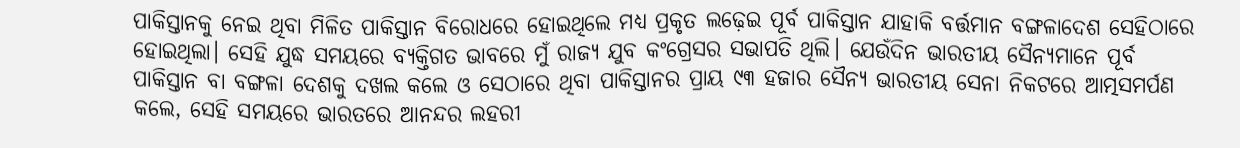ପାକିସ୍ତାନକୁ ନେଇ ଥିବା ମିଳିତ ପାକିସ୍ତାନ ବିରୋଧରେ ହୋଇଥିଲେ ମଧ୍ୟ ପ୍ରକୃତ ଲଢ଼େଇ ପୂର୍ବ ପାକିସ୍ତାନ ଯାହାକି ବର୍ତ୍ତମାନ ବଙ୍ଗଳାଦେଶ ସେହିଠାରେ ହୋଇଥିଲା। ସେହି ଯୁଦ୍ଧ ସମୟରେ ବ୍ୟକ୍ତିଗତ ଭାବରେ ମୁଁ ରାଜ୍ୟ ଯୁବ କଂଗ୍ରେସର ସଭାପତି ଥିଲି। ଯେଉଁଦିନ ଭାରତୀୟ ସୈନ୍ୟମାନେ ପୂର୍ବ ପାକିସ୍ତାନ ବା ବଙ୍ଗଳା ଦେଶକୁ ଦଖଲ କଲେ ଓ ସେଠାରେ ଥିବା ପାକିସ୍ତାନର ପ୍ରାୟ ୯୩ ହଜାର ସୈନ୍ୟ ଭାରତୀୟ ସେନା ନିକଟରେ ଆତ୍ମସମର୍ପଣ କଲେ, ସେହି ସମୟରେ ଭାରତରେ ଆନନ୍ଦର ଲହରୀ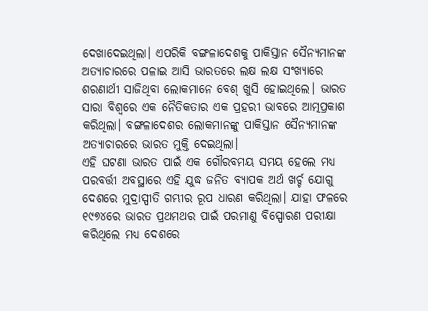ଦେଖାଦେଇଥିଲା। ଏପରିକି ବଙ୍ଗଳାଦେଶକୁ ପାକିସ୍ତାନ ସୈନ୍ୟମାନଙ୍କ ଅତ୍ୟାଚାରରେ ପଳାଇ ଆସି ଭାରତରେ ଲକ୍ଷ ଲକ୍ଷ ସଂଖ୍ୟାରେ ଶରଣାର୍ଥୀ ସାଜିଥିବା ଲୋକମାନେ ବେଶ୍ ଖୁସି ହୋଇଥିଲେ। ଭାରତ ସାରା ବିଶ୍ୱରେ ଏକ ନୈତିକତାର ଏକ ପ୍ରହରୀ ଭାବରେ ଆତ୍ମପ୍ରକାଶ କରିଥିଲା। ବଙ୍ଗଳାଦେଶର ଲୋକମାନଙ୍କୁ ପାକିସ୍ତାନ ସୈନ୍ୟମାନଙ୍କ ଅତ୍ୟାଚାରରେ ଭାରତ ମୁକ୍ତି ଦେଇଥିଲା।
ଏହି ଘଟଣା ଭାରତ ପାଇଁ ଏକ ଗୌରବମୟ ସମୟ ହେଲେ ମଧ୍ୟ ପରବର୍ତ୍ତୀ ଅବସ୍ଥାରେ ଏହି ଯୁଦ୍ଧ ଜନିତ ବ୍ୟାପକ ଅର୍ଥ ଖର୍ଚ୍ଚ ଯୋଗୁ ଦେଶରେ ମୁଦ୍ରାସ୍ପୀତି ଗମ୍ଭୀର ରୂପ ଧାରଣ କରିଥିଲା। ଯାହା ଫଳରେ ୧୯୭୪ରେ ଭାରତ ପ୍ରଥମଥର ପାଇଁ ପରମାଣୁ ବିସ୍ପୋରଣ ପରୀକ୍ଷା କରିଥିଲେ ମଧ୍ୟ ଦେଶରେ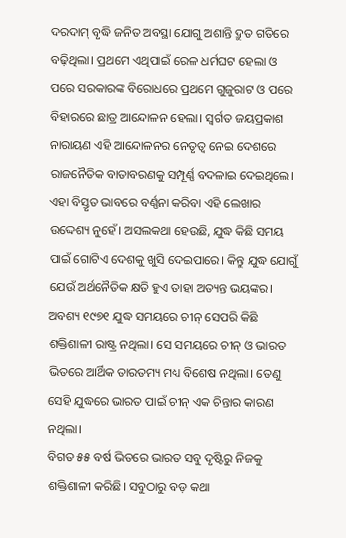ଦରଦାମ୍ ବୃଦ୍ଧି ଜନିତ ଅବସ୍ଥା ଯୋଗୁ ଅଶାନ୍ତି ଦ୍ରୁତ ଗତିରେ ବଢ଼ିଥିଲା। ପ୍ରଥମେ ଏଥିପାଇଁ ରେଳ ଧର୍ମଘଟ ହେଲା ଓ ପରେ ସରକାରଙ୍କ ବିରୋଧରେ ପ୍ରଥମେ ଗୁଜୁରାଟ ଓ ପରେ ବିହାରରେ ଛାତ୍ର ଆନ୍ଦୋଳନ ହେଲା। ସ୍ୱର୍ଗତ ଜୟପ୍ରକାଶ ନାରାୟଣ ଏହି ଆନ୍ଦୋଳନର ନେତୃତ୍ୱ ନେଇ ଦେଶରେ ରାଜନୈତିକ ବାତାବରଣକୁ ସମ୍ପୂର୍ଣ୍ଣ ବଦଳାଇ ଦେଇଥିଲେ। ଏହା ବିସ୍ତୃତ ଭାବରେ ବର୍ଣ୍ଣନା କରିବା ଏହି ଲେଖାର ଉଦ୍ଦେଶ୍ୟ ନୁହେଁ। ଅସଲକଥା ହେଉଛି, ଯୁଦ୍ଧ କିଛି ସମୟ ପାଇଁ ଗୋଟିଏ ଦେଶକୁ ଖୁସି ଦେଇପାରେ। କିନ୍ତୁ ଯୁଦ୍ଧ ଯୋଗୁଁ ଯେଉଁ ଅର୍ଥନୈତିକ କ୍ଷତି ହୁଏ ତାହା ଅତ୍ୟନ୍ତ ଭୟଙ୍କର। ଅବଶ୍ୟ ୧୯୭୧ ଯୁଦ୍ଧ ସମୟରେ ଚୀନ୍ ସେପରି କିଛି ଶକ୍ତିଶାଳୀ ରାଷ୍ଟ୍ର ନଥିଲା। ସେ ସମୟରେ ଚୀନ୍ ଓ ଭାରତ ଭିତରେ ଆର୍ଥିକ ତାରତମ୍ୟ ମଧ୍ୟ ବିଶେଷ ନଥିଲା। ତେଣୁ ସେହି ଯୁଦ୍ଧରେ ଭାରତ ପାଇଁ ଚୀନ୍ ଏକ ଚିନ୍ତାର କାରଣ ନଥିଲା।
ବିଗତ ୫୫ ବର୍ଷ ଭିତରେ ଭାରତ ସବୁ ଦୃଷ୍ଟିରୁ ନିଜକୁ ଶକ୍ତିଶାଳୀ କରିଛି। ସବୁଠାରୁ ବଡ଼ କଥା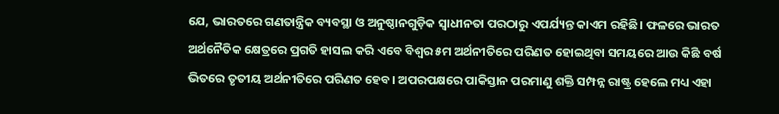ଯେ, ଭାରତରେ ଗଣତାନ୍ତ୍ରିକ ବ୍ୟବସ୍ଥା ଓ ଅନୁଷ୍ଠାନଗୁଡ଼ିକ ସ୍ୱାଧୀନତା ପରଠାରୁ ଏପର୍ଯ୍ୟନ୍ତ କାଏମ ରହିଛି। ଫଳରେ ଭାରତ ଅର୍ଥନୈତିକ କ୍ଷେତ୍ରରେ ପ୍ରଗତି ହାସଲ କରି ଏବେ ବିଶ୍ୱର ୫ମ ଅର୍ଥନୀତିରେ ପରିଣତ ହୋଇଥିବା ସମୟରେ ଆଉ କିଛି ବର୍ଷ ଭିତରେ ତୃତୀୟ ଅର୍ଥନୀତିରେ ପରିଣତ ହେବ। ଅପରପକ୍ଷରେ ପାକିସ୍ତାନ ପରମାଣୁ ଶକ୍ତି ସମ୍ପନ୍ନ ରାଷ୍ଟ୍ର ହେଲେ ମଧ୍ୟ ଏହା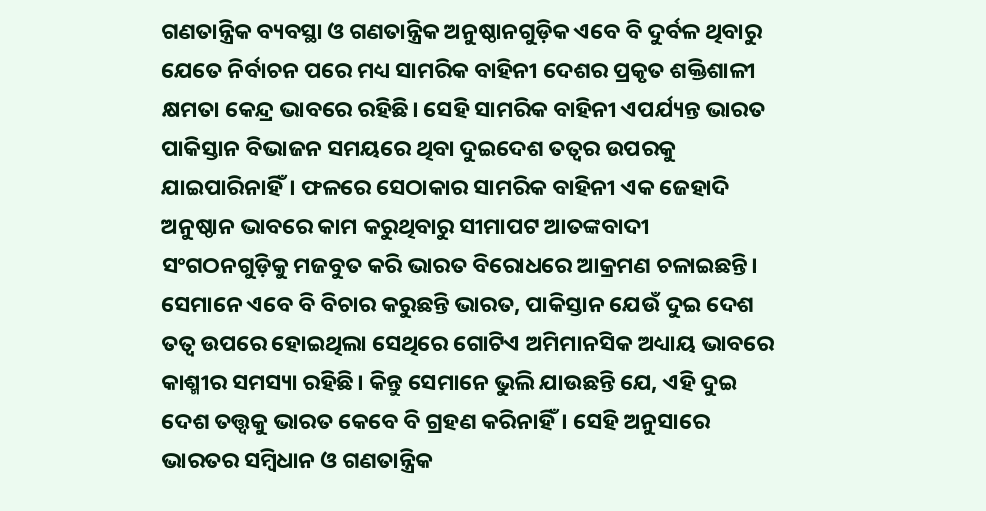ଗଣତାନ୍ତ୍ରିକ ବ୍ୟବସ୍ଥା ଓ ଗଣତାନ୍ତ୍ରିକ ଅନୁଷ୍ଠାନଗୁଡ଼ିକ ଏବେ ବି ଦୁର୍ବଳ ଥିବାରୁ ଯେତେ ନିର୍ବାଚନ ପରେ ମଧ୍ୟ ସାମରିକ ବାହିନୀ ଦେଶର ପ୍ରକୃତ ଶକ୍ତିଶାଳୀ କ୍ଷମତା କେନ୍ଦ୍ର ଭାବରେ ରହିଛି। ସେହି ସାମରିକ ବାହିନୀ ଏପର୍ଯ୍ୟନ୍ତ ଭାରତ ପାକିସ୍ତାନ ବିଭାଜନ ସମୟରେ ଥିବା ଦୁଇଦେଶ ତତ୍ୱର ଉପରକୁ ଯାଇପାରିନାହିଁ। ଫଳରେ ସେଠାକାର ସାମରିକ ବାହିନୀ ଏକ ଜେହାଦି ଅନୁଷ୍ଠାନ ଭାବରେ କାମ କରୁଥିବାରୁ ସୀମାପଟ ଆତଙ୍କବାଦୀ ସଂଗଠନଗୁଡ଼ିକୁ ମଜବୁତ କରି ଭାରତ ବିରୋଧରେ ଆକ୍ରମଣ ଚଳାଇଛନ୍ତି। ସେମାନେ ଏବେ ବି ବିଚାର କରୁଛନ୍ତି ଭାରତ, ପାକିସ୍ତାନ ଯେଉଁ ଦୁଇ ଦେଶ ତତ୍ୱ ଉପରେ ହୋଇଥିଲା ସେଥିରେ ଗୋଟିଏ ଅମିମାନସିକ ଅଧ୍ୟାୟ ଭାବରେ କାଶ୍ମୀର ସମସ୍ୟା ରହିଛି। କିନ୍ତୁ ସେମାନେ ଭୁଲି ଯାଉଛନ୍ତି ଯେ, ଏହି ଦୁଇ ଦେଶ ତତ୍ତ୍ୱକୁ ଭାରତ କେବେ ବି ଗ୍ରହଣ କରିନାହିଁ। ସେହି ଅନୁସାରେ ଭାରତର ସମ୍ବିଧାନ ଓ ଗଣତାନ୍ତ୍ରିକ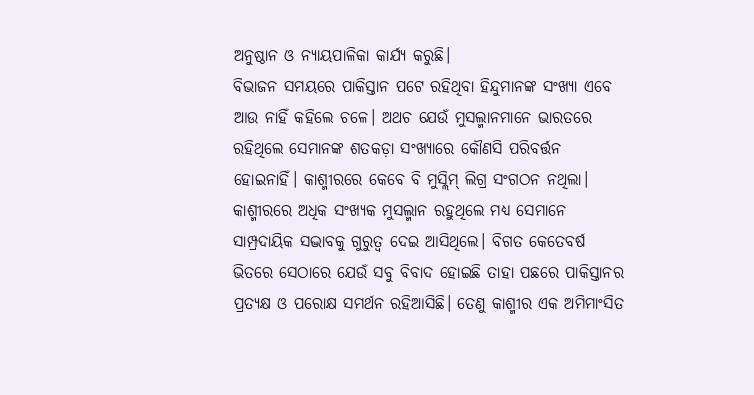ଅନୁଷ୍ଠାନ ଓ ନ୍ୟାୟପାଳିକା କାର୍ଯ୍ୟ କରୁଛି।
ବିଭାଜନ ସମୟରେ ପାକିସ୍ତାନ ପଟେ ରହିଥିବା ହିନ୍ଦୁମାନଙ୍କ ସଂଖ୍ୟା ଏବେ ଆଉ ନାହିଁ କହିଲେ ଚଳେ। ଅଥଚ ଯେଉଁ ମୁସଲ୍ମାନମାନେ ଭାରତରେ ରହିଥିଲେ ସେମାନଙ୍କ ଶତକଡ଼ା ସଂଖ୍ୟାରେ କୌଣସି ପରିବର୍ତ୍ତନ ହୋଇନାହିଁ। କାଶ୍ମୀରରେ କେବେ ବି ମୁସ୍ଲିମ୍ ଲିଗ୍ର ସଂଗଠନ ନଥିଲା। କାଶ୍ମୀରରେ ଅଧିକ ସଂଖ୍ୟକ ମୁସଲ୍ମାନ ରହୁଥିଲେ ମଧ୍ୟ ସେମାନେ ସାମ୍ପ୍ରଦାୟିକ ସଦ୍ଭାବକୁ ଗୁରୁତ୍ୱ ଦେଇ ଆସିଥିଲେ। ବିଗତ କେତେବର୍ଷ ଭିତରେ ସେଠାରେ ଯେଉଁ ସବୁ ବିବାଦ ହୋଇଛି ତାହା ପଛରେ ପାକିସ୍ତାନର ପ୍ରତ୍ୟକ୍ଷ ଓ ପରୋକ୍ଷ ସମର୍ଥନ ରହିଆସିଛି। ତେଣୁ କାଶ୍ମୀର ଏକ ଅମିମାଂସିତ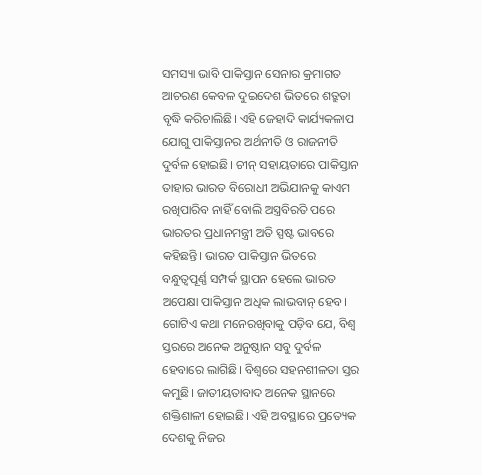ସମସ୍ୟା ଭାବି ପାକିସ୍ତାନ ସେନାର କ୍ରମାଗତ ଆଚରଣ କେବଳ ଦୁଇଦେଶ ଭିତରେ ଶତ୍ରୁତା ବୃଦ୍ଧି କରିଚାଲିଛି। ଏହି ଜେହାଦି କାର୍ଯ୍ୟକଳାପ ଯୋଗୁ ପାକିସ୍ତାନର ଅର୍ଥନୀତି ଓ ରାଜନୀତି ଦୁର୍ବଳ ହୋଇଛି। ଚୀନ୍ ସହାୟତାରେ ପାକିସ୍ତାନ ତାହାର ଭାରତ ବିରୋଧୀ ଅଭିଯାନକୁ କାଏମ ରଖିପାରିବ ନାହିଁ ବୋଲି ଅସ୍ତ୍ରବିରତି ପରେ ଭାରତର ପ୍ରଧାନମନ୍ତ୍ରୀ ଅତି ସ୍ପଷ୍ଟ ଭାବରେ କହିଛନ୍ତି। ଭାରତ ପାକିସ୍ତାନ ଭିତରେ ବନ୍ଧୁତ୍ୱପୂର୍ଣ୍ଣ ସମ୍ପର୍କ ସ୍ଥାପନ ହେଲେ ଭାରତ ଅପେକ୍ଷା ପାକିସ୍ତାନ ଅଧିକ ଲାଭବାନ୍ ହେବ।
ଗୋଟିଏ କଥା ମନେରଖିବାକୁ ପଡ଼ିବ ଯେ, ବିଶ୍ୱ ସ୍ତରରେ ଅନେକ ଅନୁଷ୍ଠାନ ସବୁ ଦୁର୍ବଳ ହେବାରେ ଲାଗିଛି। ବିଶ୍ୱରେ ସହନଶୀଳତା ସ୍ତର କମୁଛି। ଜାତୀୟତାବାଦ ଅନେକ ସ୍ଥାନରେ ଶକ୍ତିଶାଳୀ ହୋଇଛି। ଏହି ଅବସ୍ଥାରେ ପ୍ରତ୍ୟେକ ଦେଶକୁ ନିଜର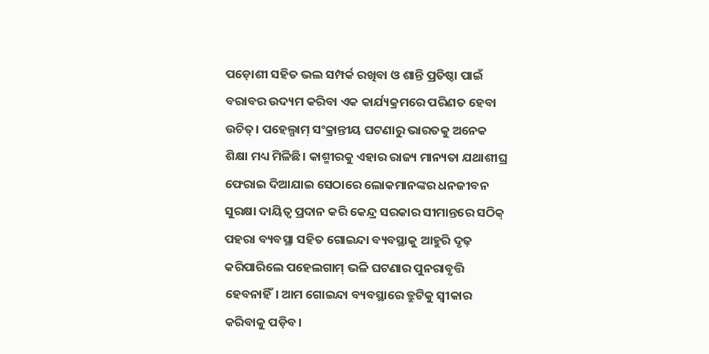ପଡ଼ୋଶୀ ସହିତ ଭଲ ସମ୍ପର୍କ ରଖିବା ଓ ଶାନ୍ତି ପ୍ରତିଷ୍ଠା ପାଇଁ ବରାବର ଉଦ୍ୟମ କରିବା ଏକ କାର୍ଯ୍ୟକ୍ରମରେ ପରିଣତ ହେବା ଉଚିତ୍। ପହେଲ୍ଗାମ୍ ସଂକ୍ରାନ୍ତୀୟ ଘଟଣାରୁ ଭାରତକୁ ଅନେକ ଶିକ୍ଷା ମଧ୍ୟ ମିଳିଛି। କାଶ୍ମୀରକୁ ଏହାର ରାଜ୍ୟ ମାନ୍ୟତା ଯଥାଶୀଘ୍ର ଫେରାଇ ଦିଆଯାଇ ସେଠାରେ ଲୋକମାନଙ୍କର ଧନଜୀବନ ସୁରକ୍ଷା ଦାୟିତ୍ୱ ପ୍ରଦାନ କରି କେନ୍ଦ୍ର ସରକାର ସୀମାନ୍ତରେ ସଠିକ୍ ପହରା ବ୍ୟବସ୍ଥା ସହିତ ଗୋଇନ୍ଦା ବ୍ୟବସ୍ଥାକୁ ଆହୁରି ଦୃଢ଼ କରିପାରିଲେ ପହେଲଗାମ୍ ଭଳି ଘଟଣାର ପୁନରାବୃତ୍ତି ହେବନାହିଁ। ଆମ ଗୋଇନ୍ଦା ବ୍ୟବସ୍ଥାରେ ତ୍ରୁଟିକୁ ସ୍ୱୀକାର କରିବାକୁ ପଡ଼ିବ।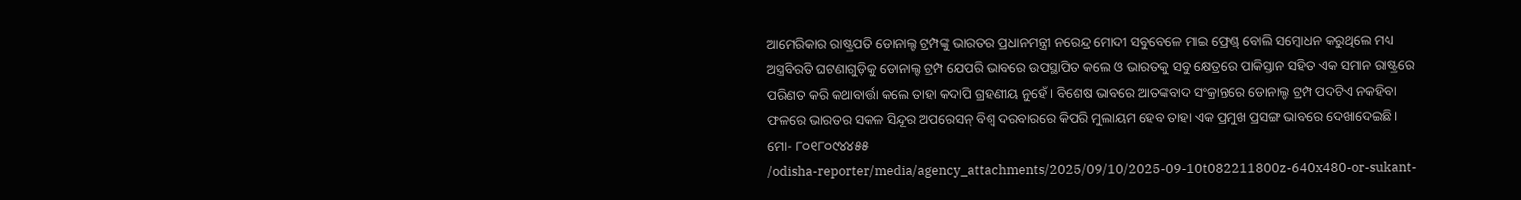ଆମେରିକାର ରାଷ୍ଟ୍ରପତି ଡୋନାଲ୍ଟ ଟ୍ରମ୍ପଙ୍କୁ ଭାରତର ପ୍ରଧାନମନ୍ତ୍ରୀ ନରେନ୍ଦ୍ର ମୋଦୀ ସବୁବେଳେ ମାଇ ଫ୍ରେଣ୍ଡ୍ ବୋଲି ସମ୍ବୋଧନ କରୁଥିଲେ ମଧ୍ୟ ଅସ୍ତ୍ରବିରତି ଘଟଣାଗୁଡ଼ିକୁ ଡୋନାଲ୍ଟ ଟ୍ରମ୍ପ ଯେପରି ଭାବରେ ଉପସ୍ଥାପିତ କଲେ ଓ ଭାରତକୁ ସବୁ କ୍ଷେତ୍ରରେ ପାକିସ୍ତାନ ସହିତ ଏକ ସମାନ ରାଷ୍ଟ୍ରରେ ପରିଣତ କରି କଥାବାର୍ତ୍ତା କଲେ ତାହା କଦାପି ଗ୍ରହଣୀୟ ନୁହେଁ। ବିଶେଷ ଭାବରେ ଆତଙ୍କବାଦ ସଂକ୍ରାନ୍ତରେ ଡୋନାଲ୍ଡ ଟ୍ରମ୍ପ ପଦଟିଏ ନକହିବା ଫଳରେ ଭାରତର ସକଳ ସିନ୍ଦୂର ଅପରେସନ୍ ବିଶ୍ୱ ଦରବାରରେ କିପରି ମୁଲାୟମ ହେବ ତାହା ଏକ ପ୍ରମୁଖ ପ୍ରସଙ୍ଗ ଭାବରେ ଦେଖାଦେଇଛି।
ମୋ- ୮୦୧୮୦୯୪୪୫୫
/odisha-reporter/media/agency_attachments/2025/09/10/2025-09-10t082211800z-640x480-or-sukant-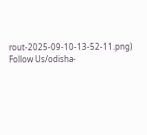rout-2025-09-10-13-52-11.png)
Follow Us/odisha-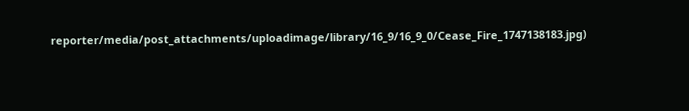reporter/media/post_attachments/uploadimage/library/16_9/16_9_0/Cease_Fire_1747138183.jpg)